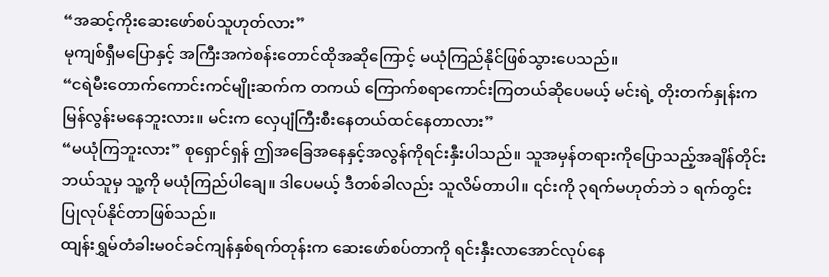“အဆင့်ကိုးဆေးဖော်စပ်သူဟုတ်လား”
မုကျစ်ရှီမပြောနှင့် အကြီးအကဲစန်းတောင်ထိုအဆိုကြောင့် မယုံကြည်နိုင်ဖြစ်သွားပေသည်။
“ငရဲမီးတောက်ကောင်းကင်မျိုးဆက်က တကယ် ကြောက်စရာကောင်းကြတယ်ဆိုပေမယ့် မင်းရဲ့ တိုးတက်နှုန်းက မြန်လွန်းမနေဘူးလား။ မင်းက လှေပျံကြီးစီးနေတယ်ထင်နေတာလား”
“မယုံကြဘူးလား” စုရှောင်ရှန် ဤအခြေအနေနှင့်အလွန်ကိုရင်းနှီးပါသည်။ သူအမှန်တရားကိုပြောသည့်အချိန်တိုင်း ဘယ်သူမှ သူ့ကို မယုံကြည်ပါချေ။ ဒါပေမယ့် ဒီတစ်ခါလည်း သူလိမ်တာပါ။ ၎င်းကို ၃ရက်မဟုတ်ဘဲ ၁ ရက်တွင်း ပြုလုပ်နိုင်တာဖြစ်သည်။
ထျန်းရွှမ်တံခါးမ၀င်ခင်ကျန်နှစ်ရက်တုန်းက ဆေးဖော်စပ်တာကို ရင်းနှီးလာအောင်လုပ်နေ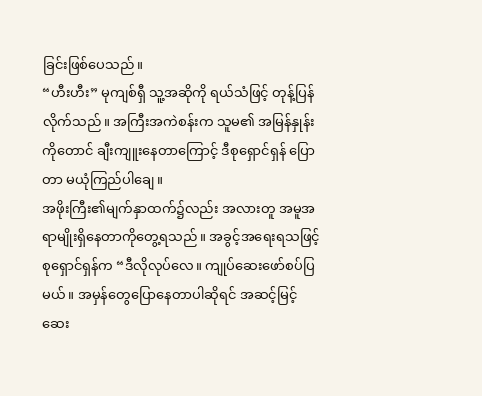ခြင်းဖြစ်ပေသည်။
“ဟီးဟီး” မုကျစ်ရှီ သူ့အဆိုကို ရယ်သံဖြင့် တုန့်ပြန်လိုက်သည်။ အကြီးအကဲစန်းက သူမ၏ အမြန်နှုန်းကိုတောင် ချီးကျူးနေတာကြောင့် ဒီစုရှောင်ရှန် ပြောတာ မယုံကြည်ပါချေ။
အဖိုးကြီး၏မျက်နှာထက်၌လည်း အလားတူ အမူအရာမျိုးရှိနေတာကိုတွေ့ရသည်။ အခွင့်အရေးရသဖြင့် စုရှောင်ရှန်က “ဒီလိုလုပ်လေ။ ကျုပ်ဆေးဖော်စပ်ပြမယ်။ အမှန်တွေပြောနေတာပါဆိုရင် အဆင့်မြင့် ဆေး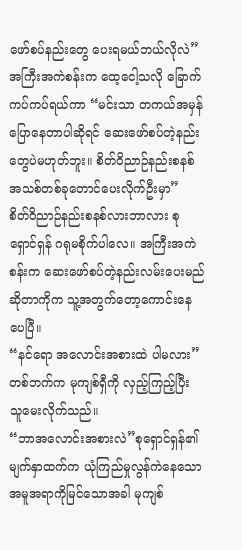ဖော်စပ်နည်းတွေ ပေးရမယ်ဘယ်လိုလဲ”
အကြီးအကဲစန်းက ထေ့ငေါ့သလို ခြောက်ကပ်ကပ်ရယ်ကာ “မင်းသာ တကယ်အမှန်ပြောနေတာပါဆိုရင် ဆေးဖော်စပ်တဲ့နည်းတွေပဲမဟုတ်ဘူး။ စိတ်ဝိညာဉ်နည်းစနစ်အသစ်တစ်ခုတောင်ပေးလိုက်ဦးမှာ”
စိတ်ဝိညာဉ်နည်းစနစ်လားဘာလား စုရှောင်ရှန် ဂရုမစိုက်ပါလေ။ အကြီးအကဲစန်းက ဆေးဖော်စပ်တဲ့နည်းလမ်းပေးမည်ဆိုတာကိုက သူ့အတွက်တော့ကောင်းနေပေပြီ။
“နင်ရော အလောင်းအစားထဲ ပါမလား” တစ်ဘက်က မုကျစ်ရှီကို လှည့်ကြည့်ပြီး သူမေးလိုက်သည်။
“ဘာအလောင်းအစားလဲ”စုရှောင်ရှန်၏ မျက်နှာထက်က ယုံကြည်မှုလွန်ကဲနေသော အမူအရာကိုမြင်သောအခါ မုကျစ်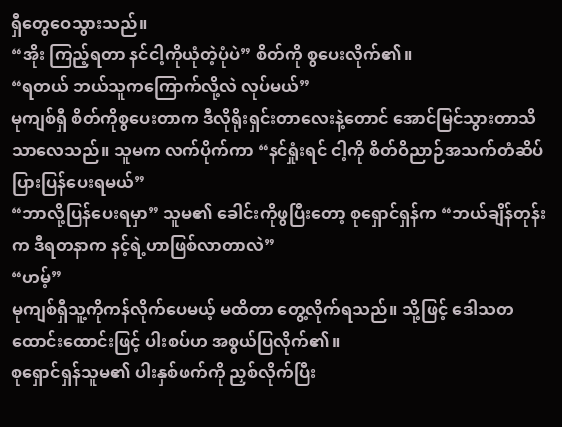ရှီတွေဝေသွားသည်။
“အိုး ကြည့်ရတာ နင်ငါ့ကိုယုံတဲ့ပုံပဲ” စိတ်ကို စွပေးလိုက်၏။
“ရတယ် ဘယ်သူကကြောက်လို့လဲ လုပ်မယ်”
မုကျစ်ရှီ စိတ်ကိုစွပေးတာက ဒီလိုရိုးရှင်းတာလေးနဲ့တောင် အောင်မြင်သွားတာသိသာလေသည်။ သူမက လက်ပိုက်ကာ “နင်ရှုံးရင် ငါ့ကို စိတ်ဝိညာဉ်အသက်တံဆိပ်ပြားပြန်ပေးရမယ်”
“ဘာလို့ပြန်ပေးရမှာ” သူမ၏ ခေါင်းကိုဖွပြီးတော့ စုရှောင်ရှန်က “ဘယ်ချိန်တုန်းက ဒီရတနာက နင့်ရဲ့ဟာဖြစ်လာတာလဲ”
“ဟမ့်”
မုကျစ်ရှီသူ့ကိုကန်လိုက်ပေမယ့် မထိတာ တွေ့လိုက်ရသည်။ သို့ဖြင့် ဒေါသတထောင်းထောင်းဖြင့် ပါးစပ်ဟ အစွယ်ပြလိုက်၏။
စုရှောင်ရှန်သူမ၏ ပါးနှစ်ဖက်ကို ညှစ်လိုက်ပြီး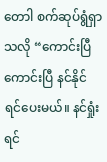တောါ စက်ဆုပ်ရွံရှာသလို “ကောင်းပြီကောင်းပြီ နင်နိုင်ရင်ပေးမယ်။ နင်ရှုံးရင်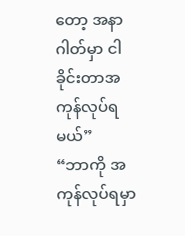တော့ အနာဂါတ်မှာ ငါခိုင်းတာအကုန်လုပ်ရမယ်”
“ဘာကို အကုန်လုပ်ရမှာ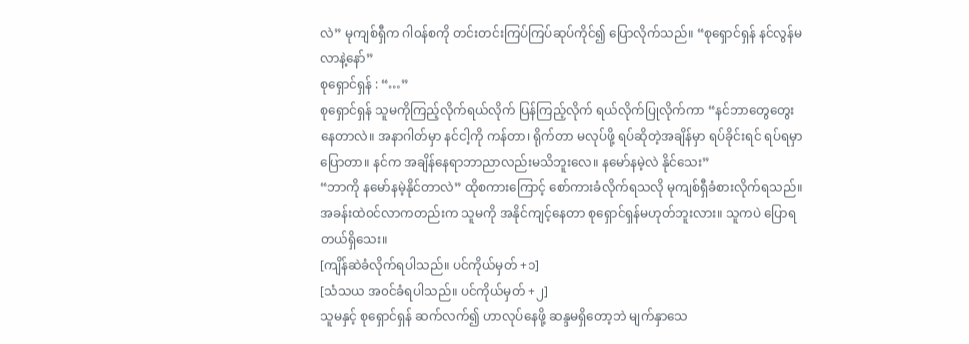လဲ” မုကျစ်ရှီက ဂါ၀န်စကို တင်းတင်းကြပ်ကြပ်ဆုပ်ကိုင်၍ ပြောလိုက်သည်။ “စုရှောင်ရှန် နင်လွန်မလာနဲ့နော်”
စုရှောင်ရှန် : “…”
စုရှောင်ရှန် သူမကိုကြည့်လိုက်ရယ်လိုက် ပြန်ကြည့်လိုက် ရယ်လိုက်ပြုလိုက်ကာ “နင်ဘာတွေတွေးနေတာလဲ။ အနာဂါတ်မှာ နင်ငါ့ကို ကန်တာ၊ ရိုက်တာ မလုပ်ဖို့ ရပ်ဆိုတဲ့အချိန်မှာ ရပ်ခိုင်းရင် ရပ်ရမှာပြောတာ။ နင်က အချိန်နေရာဘာညာလည်းမသိဘူးလေ။ နမော်နမဲ့လဲ နိုင်သေး”
“ဘာကို နမော်နမဲ့နိုင်တာလဲ” ထိုစကားကြောင့် စော်ကားခံလိုက်ရသလို မုကျစ်ရှီခံစားလိုက်ရသည်။ အခန်းထဲ၀င်လာကတည်းက သူမကို အနိုင်ကျင့်နေတာ စုရှောင်ရှန်မဟုတ်ဘူးလား။ သူကပဲ ပြောရတယ်ရှိသေး။
[ကျိန်ဆဲခံလိုက်ရပါသည်။ ပင်ကိုယ်မှတ် +၁]
[သံသယ အ၀င်ခံရပါသည်။ ပင်ကိုယ်မှတ် +၂]
သူမနှင့် စုရှောင်ရှန် ဆက်လက်၍ ဟာလုပ်နေဖို့ ဆန္ဒမရှိတော့ဘဲ မျက်နှာသေ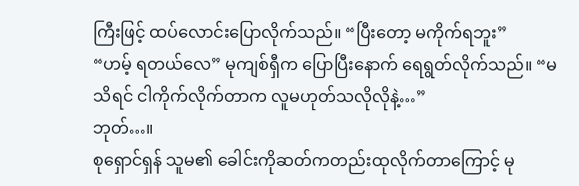ကြီးဖြင့် ထပ်လောင်းပြောလိုက်သည်။ “ပြီးတော့ မကိုက်ရဘူး”
“ဟမ့် ရတယ်လေ” မုကျစ်ရှီက ပြောပြီးနောက် ရေရွတ်လိုက်သည်။ “မသိရင် ငါကိုက်လိုက်တာက လူမဟုတ်သလိုလိုနဲ့…”
ဘုတ်…။
စုရှောင်ရှန် သူမ၏ ခေါင်းကိုဆတ်ကတည်းထုလိုက်တာကြောင့် မု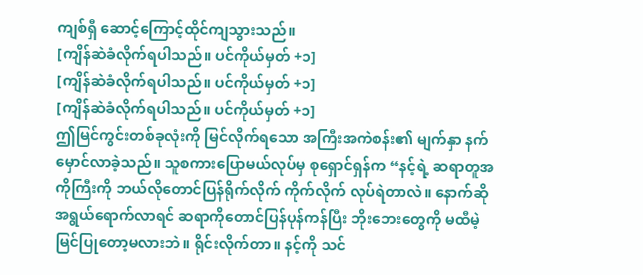ကျစ်ရှီ ဆောင့်ကြောင့်ထိုင်ကျသွားသည်။
[ကျိန်ဆဲခံလိုက်ရပါသည်။ ပင်ကိုယ်မှတ် +၁]
[ကျိန်ဆဲခံလိုက်ရပါသည်။ ပင်ကိုယ်မှတ် +၁]
[ကျိန်ဆဲခံလိုက်ရပါသည်။ ပင်ကိုယ်မှတ် +၁]
ဤမြင်ကွင်းတစ်ခုလုံးကို မြင်လိုက်ရသော အကြီးအကဲစန်း၏ မျက်နှာ နက်မှောင်လာခဲ့သည်။ သူစကားပြောမယ်လုပ်မှ စုရှောင်ရှန်က “နင့်ရဲ့ ဆရာတူအကိုကြီးကို ဘယ်လိုတောင်ပြန်ရိုက်လိုက် ကိုက်လိုက် လုပ်ရဲတာလဲ။ နောက်ဆို အရွယ်ရောက်လာရင် ဆရာကိုတောင်ပြန်ပုန်ကန်ပြီး ဘိုးဘေးတွေကို မထီမဲ့မြင်ပြုတော့မလားဘဲ။ ရိုင်းလိုက်တာ။ နင့်ကို သင်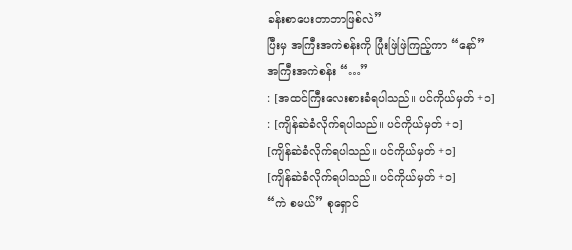ခန်းစာပေးတာဘာဖြစ်လဲ”
ပြီးမှ အကြီးအကဲစန်းကို ပြုံးဖြဲဖြဲကြည့်ကာ “နော်”
အကြီးအကဲစန်း “…”
: [အထင်ကြီးလေးစားခံရပါသည်။ ပင်ကိုယ်မှတ် +၁]
: [ကျိန်ဆဲခံလိုက်ရပါသည်။ ပင်ကိုယ်မှတ် +၁]
[ကျိန်ဆဲခံလိုက်ရပါသည်။ ပင်ကိုယ်မှတ် +၁]
[ကျိန်ဆဲခံလိုက်ရပါသည်။ ပင်ကိုယ်မှတ် +၁]
“ကဲ စမယ်” စုရှောင်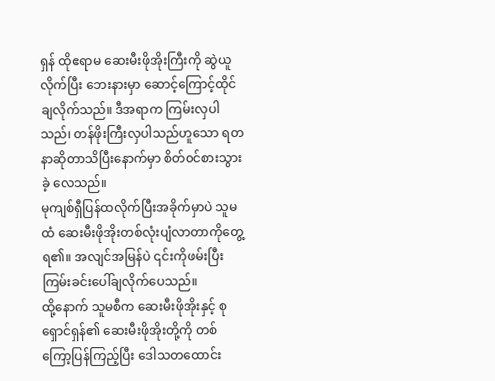ရှန် ထိုဧရာမ ဆေးမီးဖိုအိုးကြီးကို ဆွဲယူလိုက်ပြီး ဘေးနားမှာ ဆောင့်ကြောင့်ထိုင်ချလိုက်သည်။ ဒီအရာက ကြမ်းလှပါသည်၊ တန်ဖိုးကြီးလှပါသည်ဟူသော ရတနာဆိုတာသိပြီးနောက်မှာ စိတ်၀င်စားသွားခဲ့ လေသည်။
မုကျစ်ရှီပြန်ထလိုက်ပြီးအခိုက်မှာပဲ သူမထံ ဆေးမီးဖိုအိုးတစ်လုံးပျံလာတာကိုတွေ့ရ၏။ အလျင်အမြန်ပဲ ၎င်းကိုဖမ်းပြီး ကြမ်းခင်းပေါ်ချလိုက်ပေသည်။
ထို့နောက် သူမစီက ဆေးမီးဖိုအိုးနှင့် စုရှောင်ရှန်၏ ဆေးမီးဖိုအိုးတို့ကို တစ်ကြော့ပြန်ကြည့်ပြီး ဒေါသတထောင်း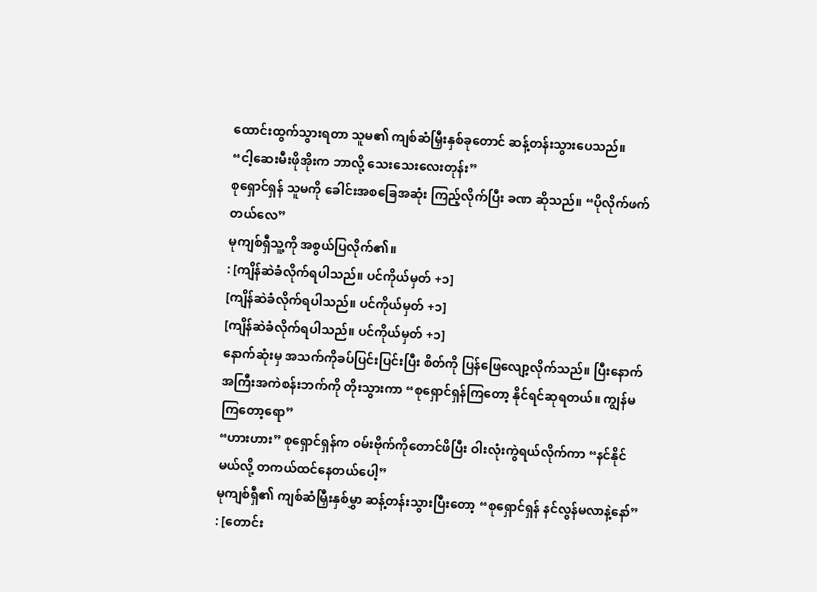ထောင်းထွက်သွားရတာ သူမ၏ ကျစ်ဆံမြှီးနှစ်ခုတောင် ဆန့်တန်းသွားပေသည်။
“ငါ့ဆေးမီးဖိုအိုးက ဘာလို့ သေးသေးလေးတုန်း”
စုရှောင်ရှန် သူမကို ခေါင်းအစခြေအဆုံး ကြည့်လိုက်ပြီး ခဏ ဆိုသည်။ “ပိုလိုက်ဖက်တယ်လေ”
မုကျစ်ရှီသူ့ကို အစွယ်ပြလိုက်၏။
: [ကျိန်ဆဲခံလိုက်ရပါသည်။ ပင်ကိုယ်မှတ် +၁]
[ကျိန်ဆဲခံလိုက်ရပါသည်။ ပင်ကိုယ်မှတ် +၁]
[ကျိန်ဆဲခံလိုက်ရပါသည်။ ပင်ကိုယ်မှတ် +၁]
နောက်ဆုံးမှ အသက်ကိုခပ်ပြင်းပြင်းပြီး စိတ်ကို ပြန်ဖြေလျော့လိုက်သည်။ ပြီးနောက် အကြီးအကဲစန်းဘက်ကို တိုးသွားကာ “စုရှောင်ရှန်ကြတော့ နိုင်ရင်ဆုရတယ်။ ကျွန်မကြတော့ရော”
“ဟားဟား” စုရှောင်ရှန်က ၀မ်းဗိုက်ကိုတောင်ဖိပြီး ဝါးလုံးကွဲရယ်လိုက်ကာ “နင်နိုင်မယ်လို့ တကယ်ထင်နေတယ်ပေါ့”
မုကျစ်ရှီ၏ ကျစ်ဆံမြှီးနှစ်မွှာ ဆန့်တန်းသွားပြီးတော့ “စုရှောင်ရှန် နင်လွန်မလာနဲ့နော်”
: [တောင်း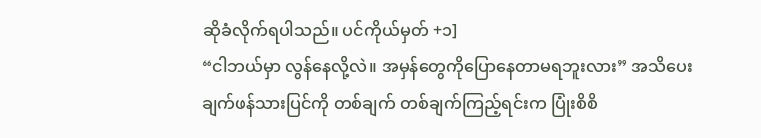ဆိုခံလိုက်ရပါသည်။ ပင်ကိုယ်မှတ် +၁]
“ငါဘယ်မှာ လွန်နေလို့လဲ။ အမှန်တွေကိုပြောနေတာမရဘူးလား” အသိပေးချက်ဖန်သားပြင်ကို တစ်ချက် တစ်ချက်ကြည့်ရင်းက ပြုံးစိစိ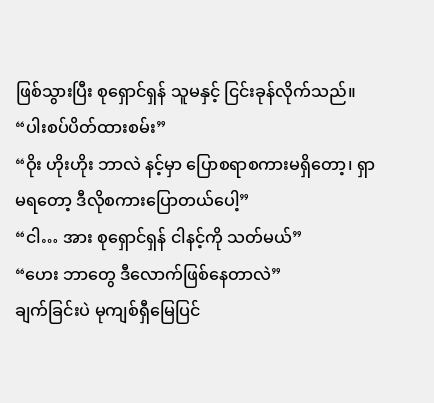ဖြစ်သွားပြီး စုရှောင်ရှန် သူမနှင့် ငြင်းခုန်လိုက်သည်။
“ပါးစပ်ပိတ်ထားစမ်း”
“ဝိုး ဟိုးဟိုး ဘာလဲ နင့်မှာ ပြောစရာစကားမရှိတော့၊ ရှာမရတော့ ဒီလိုစကားပြောတယ်ပေါ့”
“ငါ… အား စုရှောင်ရှန် ငါနင့်ကို သတ်မယ်”
“ဟေး ဘာတွေ ဒီလောက်ဖြစ်နေတာလဲ”
ချက်ခြင်းပဲ မုကျစ်ရှီမြေပြင်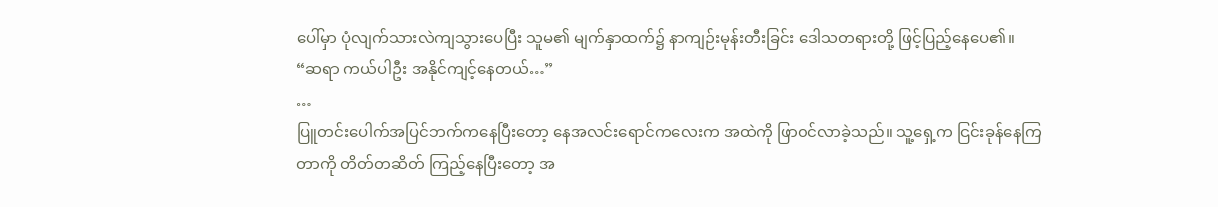ပေါ်မှာ ပုံလျက်သားလဲကျသွားပေပြီး သူမ၏ မျက်နှာထက်၌ နာကျဉ်းမုန်းတီးခြင်း ဒေါသတရားတို့ ဖြင့်ပြည့်နေပေ၏။
“ဆရာ ကယ်ပါဦး အနိုင်ကျင့်နေတယ်…”
…
ပြူတင်းပေါက်အပြင်ဘက်ကနေပြီးတော့ နေအလင်းရောင်ကလေးက အထဲကို ဖြာ၀င်လာခဲ့သည်။ သူ့ရှေ့က ငြင်းခုန်နေကြတာကို တိတ်တဆိတ် ကြည့်နေပြီးတော့ အ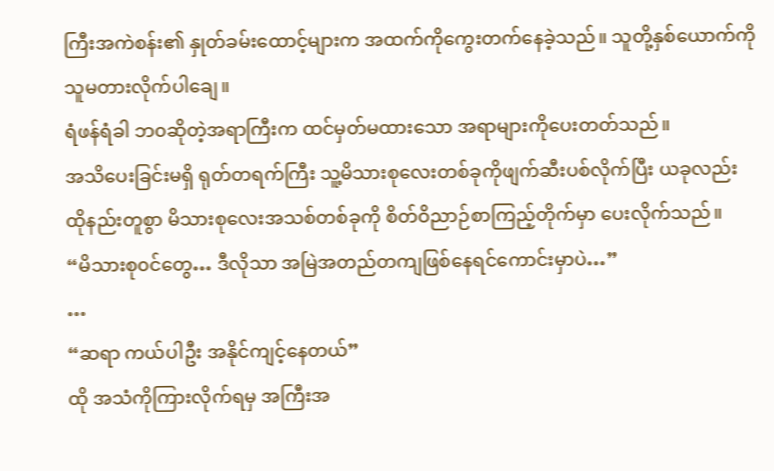ကြီးအကဲစန်း၏ နှုတ်ခမ်းထောင့်များက အထက်ကိုကွေးတက်နေခဲ့သည်။ သူတို့နှစ်ယောက်ကို သူမတားလိုက်ပါချေ။
ရံဖန်ရံခါ ဘ၀ဆိုတဲ့အရာကြီးက ထင်မှတ်မထားသော အရာများကိုပေးတတ်သည်။
အသိပေးခြင်းမရှိ ရုတ်တရက်ကြီး သူ့မိသားစုလေးတစ်ခုကိုဖျက်ဆီးပစ်လိုက်ပြီး ယခုလည်း ထိုနည်းတူစွာ မိသားစုလေးအသစ်တစ်ခုကို စိတ်ဝိညာဉ်စာကြည့်တိုက်မှာ ပေးလိုက်သည်။
“မိသားစု၀င်တွေ… ဒီလိုသာ အမြဲအတည်တကျဖြစ်နေရင်ကောင်းမှာပဲ…”
…
“ဆရာ ကယ်ပါဦး အနိုင်ကျင့်နေတယ်”
ထို အသံကိုကြားလိုက်ရမှ အကြီးအ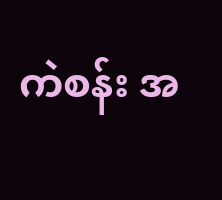ကဲစန်း အ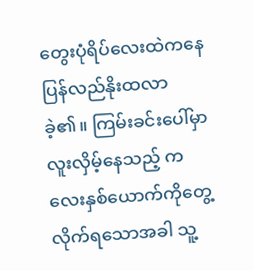တွေးပုံရိပ်လေးထဲကနေ ပြန်လည်နိုးထလာခဲ့၏။ ကြမ်းခင်းပေါ်မှာ လူးလှိမ့်နေသည့် ကလေးနှစ်ယောက်ကိုတွေ့လိုက်ရသောအခါ သူ့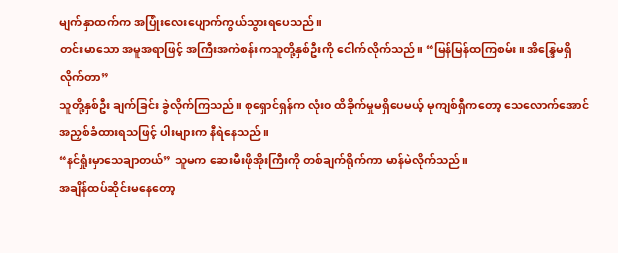မျက်နှာထက်က အပြုံးလေးပျောက်ကွယ်သွားရပေသည်။
တင်းမာသော အမူအရာဖြင့် အကြီးအကဲစန်းကသူတို့နှစ်ဦးကို ငေါက်လိုက်သည်။ “မြန်မြန်ထကြစမ်း။ အိန္ဒြေမရှိလိုက်တာ”
သူတို့နှစ်ဦး ချက်ခြင်း ခွဲလိုက်ကြသည်။ စုရှောင်ရှန်က လုံး၀ ထိခိုက်မှုမရှိပေမယ့် မုကျစ်ရှီကတော့ သေလောက်အောင်အညှစ်ခံထားရသဖြင့် ပါးများက နီရဲနေသည်။
“နင်ရှုံးမှာသေချာတယ်” သူမက ဆေးမီးဖိုအိုးကြီးကို တစ်ချက်ရိုက်ကာ မာန်မဲလိုက်သည်။
အချိန်ထပ်ဆိုင်းမနေတော့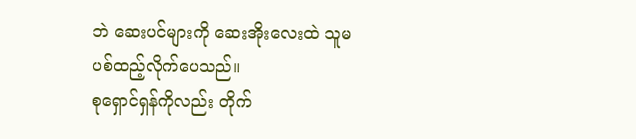ဘဲ ဆေးပင်များကို ဆေးအိုးလေးထဲ သူမပစ်ထည့်လိုက်ပေသည်။
စုရှောင်ရှန်ကိုလည်း တိုက်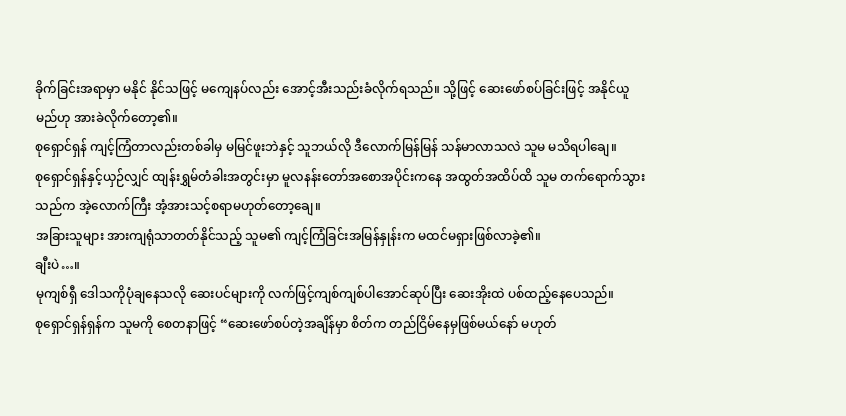ခိုက်ခြင်းအရာမှာ မနိုင် နိုင်သဖြင့် မကျေနပ်လည်း အောင့်အီးသည်းခံလိုက်ရသည်။ သို့ဖြင့် ဆေးဖော်စပ်ခြင်းဖြင့် အနိုင်ယူမည်ဟု အားခဲလိုက်တော့၏။
စုရှောင်ရှန် ကျင့်ကြံတာလည်းတစ်ခါမှ မမြင်ဖူးဘဲနှင့် သူဘယ်လို ဒီလောက်မြန်မြန် သန်မာလာသလဲ သူမ မသိရပါချေ။
စုရှောင်ရှန်နှင့်ယှဉ်လျှင် ထျန်းရွှမ်တံခါးအတွင်းမှာ မူလနန်းတော်အစောအပိုင်းကနေ အထွတ်အထိပ်ထိ သူမ တက်ရောက်သွားသည်က အဲ့လောက်ကြီး အံ့အားသင့်စရာမဟုတ်တော့ချေ။
အခြားသူများ အားကျရုံသာတတ်နိုင်သည့် သူမ၏ ကျင့်ကြံခြင်းအမြန်နှုန်းက မထင်မရှားဖြစ်လာခဲ့၏။
ချီးပဲ…။
မုကျစ်ရှီ ဒေါသကိုပုံချနေသလို ဆေးပင်များကို လက်ဖြင့်ကျစ်ကျစ်ပါအောင်ဆုပ်ပြီး ဆေးအိုးထဲ ပစ်ထည့်နေပေသည်။
စုရှောင်ရှန်ရှန်က သူမကို စေတနာဖြင့် “ဆေးဖော်စပ်တဲ့အချိန်မှာ စိတ်က တည်ငြိမ်နေမှဖြစ်မယ်နော် မဟုတ်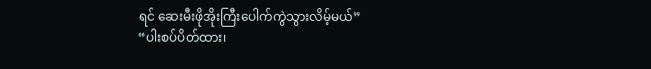ရင် ဆေးမီးဖိုအိုးကြီးပေါက်ကွဲသွားလိမ့်မယ်”
“ပါးစပ်ပိတ်ထား၊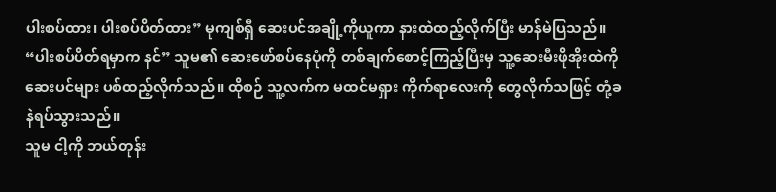ပါးစပ်ထား၊ ပါးစပ်ပိတ်ထား” မုကျစ်ရှီ ဆေးပင်အချို့ကိုယူကာ နားထဲထည့်လိုက်ပြီး မာန်မဲပြသည်။
“ပါးစပ်ပိတ်ရမှာက နင်” သူမ၏ ဆေးဖော်စပ်နေပုံကို တစ်ချက်စောင့်ကြည့်ပြီးမှ သူ့ဆေးမီးဖိုအိုးထဲကို ဆေးပင်များ ပစ်ထည့်လိုက်သည်။ ထိုစဉ် သူ့လက်က မထင်မရှား ကိုက်ရာလေးကို တွေလိုက်သဖြင့် တုံ့ခနဲရပ်သွားသည်။
သူမ ငါ့ကို ဘယ်တုန်း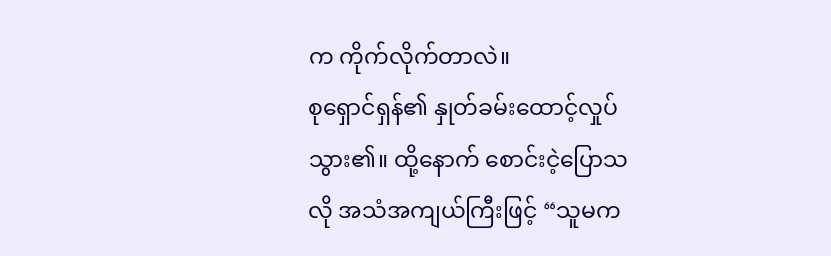က ကိုက်လိုက်တာလဲ။
စုရှောင်ရှန်၏ နှုတ်ခမ်းထောင့်လှုပ်သွား၏။ ထို့နောက် စောင်းငဲ့ပြောသလို အသံအကျယ်ကြီးဖြင့် “သူမက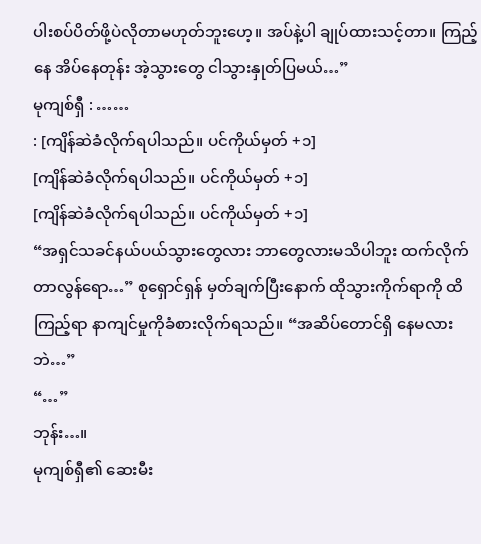ပါးစပ်ပိတ်ဖို့ပဲလိုတာမဟုတ်ဘူးဟေ့။ အပ်နဲ့ပါ ချုပ်ထားသင့်တာ။ ကြည့်နေ အိပ်နေတုန်း အဲ့သွားတွေ ငါသွားနှုတ်ပြမယ်…”
မုကျစ်ရှီ : ……
: [ကျိန်ဆဲခံလိုက်ရပါသည်။ ပင်ကိုယ်မှတ် +၁]
[ကျိန်ဆဲခံလိုက်ရပါသည်။ ပင်ကိုယ်မှတ် +၁]
[ကျိန်ဆဲခံလိုက်ရပါသည်။ ပင်ကိုယ်မှတ် +၁]
“အရှင်သခင်နယ်ပယ်သွားတွေလား ဘာတွေလားမသိပါဘူး ထက်လိုက်တာလွန်ရော…” စုရှောင်ရှန် မှတ်ချက်ပြီးနောက် ထိုသွားကိုက်ရာကို ထိကြည့်ရာ နာကျင်မှုကိုခံစားလိုက်ရသည်။ “အဆိပ်တောင်ရှိ နေမလားဘဲ…”
“…”
ဘုန်း…။
မုကျစ်ရှီ၏ ဆေးမီး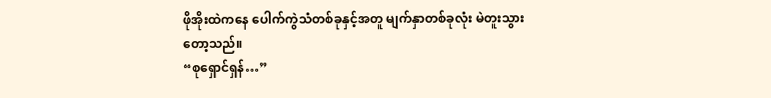ဖိုအိုးထဲကနေ ပေါက်ကွဲသံတစ်ခုနှင့်အတူ မျက်နှာတစ်ခုလုံး မဲတူးသွားတော့သည်။
“စုရှောင်ရှန်…”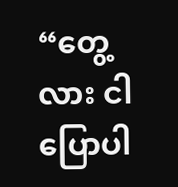“တွေ့လား ငါပြောပါ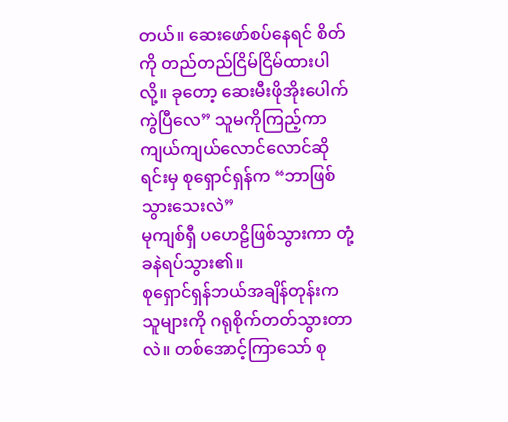တယ်။ ဆေးဖော်စပ်နေရင် စိတ်ကို တည်တည်ငြိမ်ငြိမ်ထားပါလို့။ ခုတော့ ဆေးမီးဖိုအိုးပေါက်ကွဲပြီလေ” သူမကိုကြည့်ကာ ကျယ်ကျယ်လောင်လောင်ဆိုရင်းမှ စုရှောင်ရှန်က “ဘာဖြစ်သွားသေးလဲ”
မုကျစ်ရှီ ပဟေဠိဖြစ်သွားကာ တုံ့ခနဲရပ်သွား၏။
စုရှောင်ရှန်ဘယ်အချိန်တုန်းက သူများကို ဂရုစိုက်တတ်သွားတာလဲ။ တစ်အောင့်ကြာသော် စု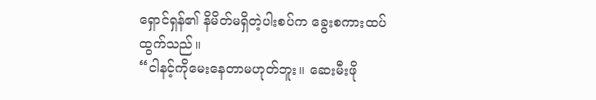ရှောင်ရှန်၏ နိမိတ်မရှိတဲ့ပါးစပ်က ခွေးစကားထပ်ထွက်သည်။
“ငါနင့်ကိုမေးနေတာမဟုတ်ဘူး။ ဆေးမီးဖို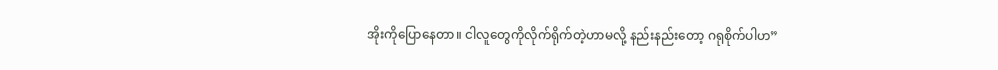အိုးကိုပြောနေတာ။ ငါလူတွေကိုလိုက်ရိုက်တဲ့ဟာမလို့ နည်းနည်းတော့ ဂရုစိုက်ပါဟ”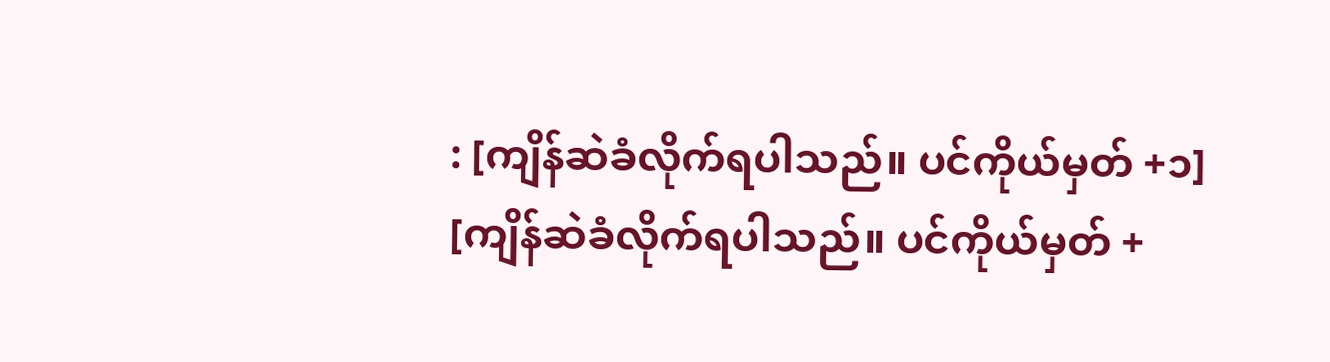: [ကျိန်ဆဲခံလိုက်ရပါသည်။ ပင်ကိုယ်မှတ် +၁]
[ကျိန်ဆဲခံလိုက်ရပါသည်။ ပင်ကိုယ်မှတ် +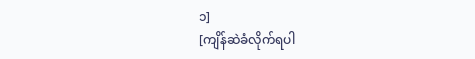၁]
[ကျိန်ဆဲခံလိုက်ရပါ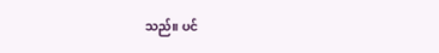သည်။ ပင်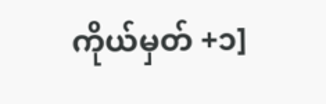ကိုယ်မှတ် +၁]